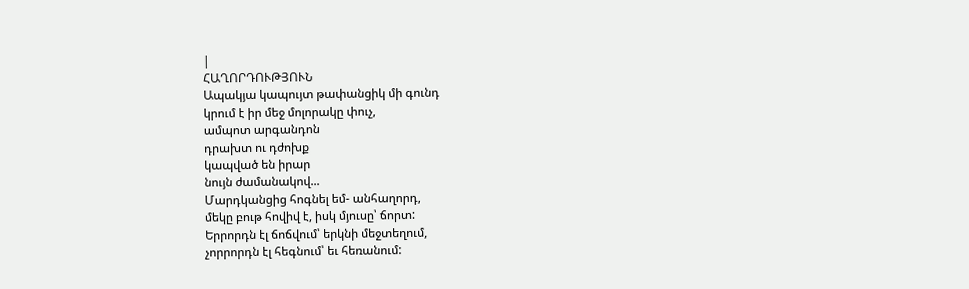|
ՀԱՂՈՐԴՈՒԹՅՈՒՆ
Ապակյա կապույտ թափանցիկ մի գունդ
կրում է իր մեջ մոլորակը փուչ,
ամպոտ արգանդոն
դրախտ ու դժոխք
կապված են իրար
նույն ժամանակով...
Մարդկանցից հոգնել եմ- անհաղորդ,
մեկը բութ հովիվ է, իսկ մյուսը՝ ճորտ:
Երրորդն էլ ճոճվում՝ երկնի մեջտեղում,
չորրորդն էլ հեգնում՝ եւ հեռանում: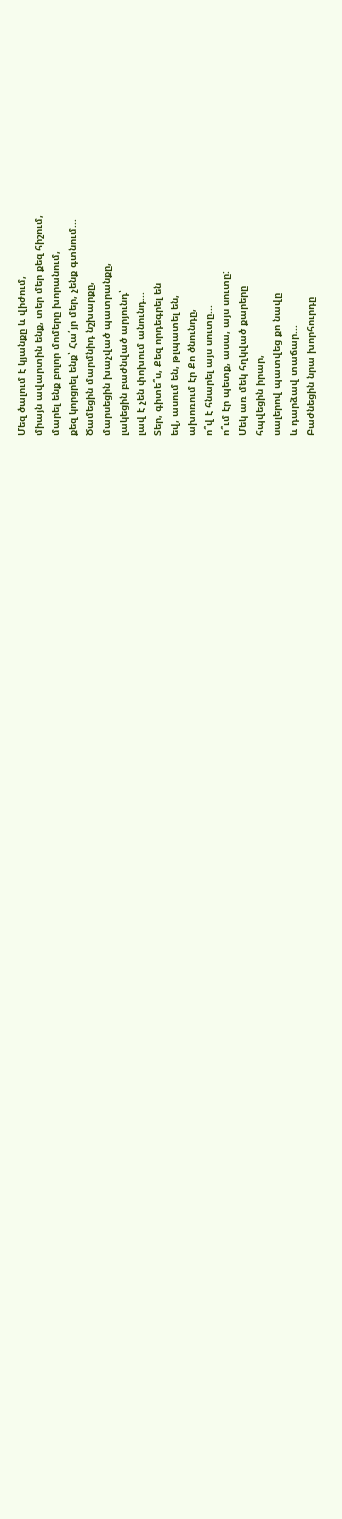Մեզ ծալում է կյանքը և վիժում,
միայն ավարտին ենք, տեր մեր քեզ հիշում,
մարել ենք բոլոր մոմերը խորանում,
քեզ կորցրել ենք՝ Հա՛յր մեր, չենք գտնում...
Ծամեցին մարմնիդ նշխարքը,
մարսեցին խաչված պատրանքը,
լակեցին բաժնված արյունդ՝
լավ է չեն փոխում անունդ...
Տեր, գիտե՞ս, Քեզ որդեգրել են
եվ, ասում են, թլպատել են,
ախոռում էր Քո ծնունդը,
ո՞վ է հնարել այս սուտը...
ո՞ւմ էր պետք, ասա, այս սուտը:
Մեկ առ մեկ հղկված քարերը
հպվեցին իրար,
սալերով պատվեց քո նավը
և դարձավ տաճար...
Բաժնեցին նրա խորհուրդը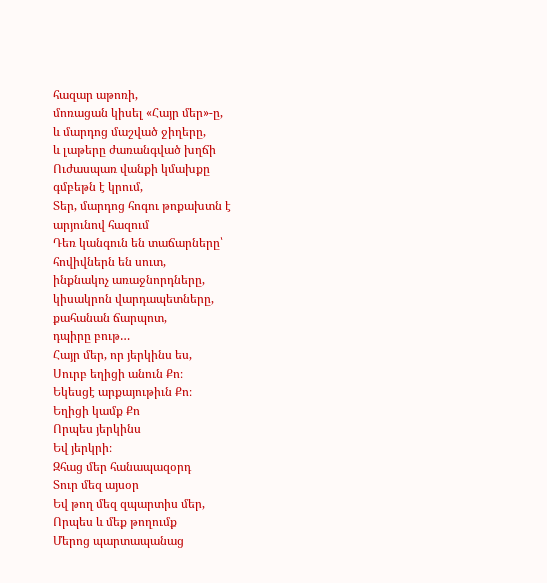հազար աթոռի,
մոռացան կիսել «Հայր մեր»-ը,
և մարդոց մաշված ջիղերը,
և լաթերը ժառանգված խղճի
Ուժասպառ վանքի կմախքը
գմբեթն է կրում,
Տեր, մարդոց հոգու թոքախտն է
արյունով հազում
Դեռ կանգուն են տաճարները՝
հովիվներն են սուտ,
ինքնակոչ առաջնորդները,
կիսակրոն վարդապետները,
քահանան ճարպոտ,
դպիրը բութ…
Հայր մեր, որ յերկինս ես,
Սուրբ եղիցի անուն Քո։
Եկեսցէ արքայութիւն Քո։
Եղիցի կամք Քո
Որպես յերկինս
Եվ յերկրի։
Զհաց մեր հանապազօրդ
Տուր մեզ այսօր
Եվ թող մեզ զպարտիս մեր,
Որպես և մեք թողումք
Մերոց պարտապանաց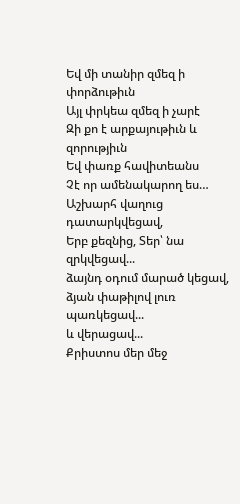Եվ մի տանիր զմեզ ի փորձութիւն
Այլ փրկեա զմեզ ի չարէ
Զի քո է արքայութիւն և զորությիւն
Եվ փառք հավիտեանս
Չէ որ ամենակարող ես…
Աշխարհ վաղուց դատարկվեցավ,
Երբ քեզնից, Տեր՝ նա զրկվեցավ...
ձայնդ օդում մարած կեցավ,
ձյան փաթիլով լուռ պառկեցավ...
և վերացավ...
Քրիստոս մեր մեջ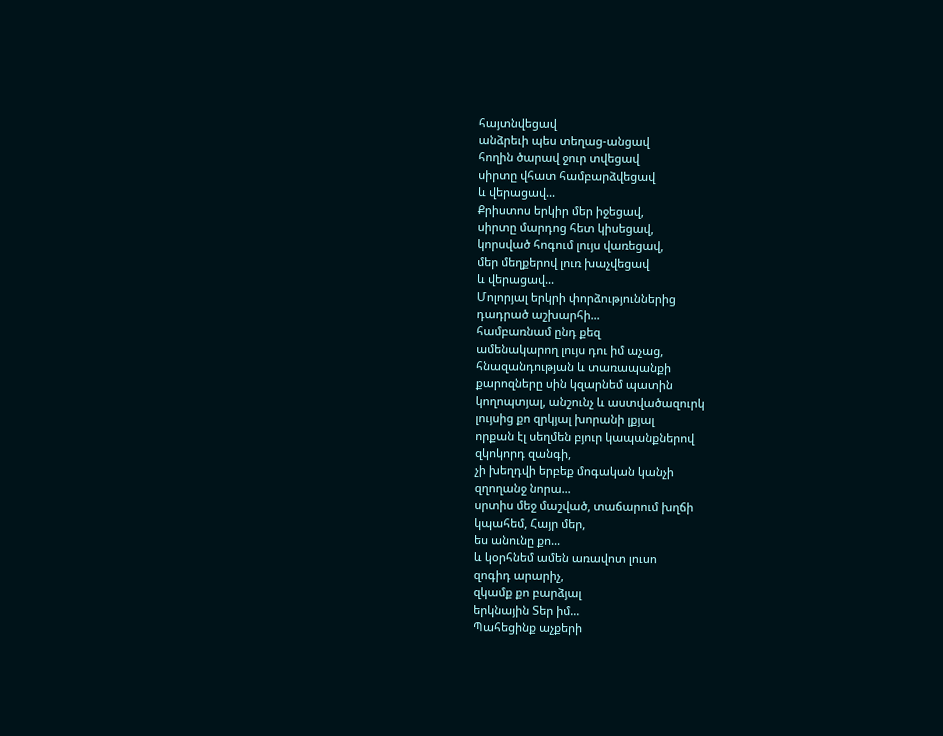հայտնվեցավ
անձրեւի պես տեղաց-անցավ
հողին ծարավ ջուր տվեցավ
սիրտը վհատ համբարձվեցավ
և վերացավ...
Քրիստոս երկիր մեր իջեցավ,
սիրտը մարդոց հետ կիսեցավ,
կորսված հոգում լույս վառեցավ,
մեր մեղքերով լուռ խաչվեցավ
և վերացավ...
Մոլորյալ երկրի փորձություններից
դադրած աշխարհի...
համբառնամ ընդ քեզ
ամենակարող լույս դու իմ աչաց,
հնազանդության և տառապանքի
քարոզները սին կզարնեմ պատին
կողոպտյալ, անշունչ և աստվածազուրկ
լույսից քո զրկյալ խորանի լքյալ
որքան էլ սեղմեն բյուր կապանքներով
զկոկորդ զանգի,
չի խեղդվի երբեք մոգական կանչի
զղողանջ նորա...
սրտիս մեջ մաշված, տաճարում խղճի
կպահեմ, Հայր մեր,
ես անունը քո...
և կօրհնեմ ամեն առավոտ լուսո
զոգիդ արարիչ,
զկամք քո բարձյալ
երկնային Տեր իմ...
Պահեցինք աչքերի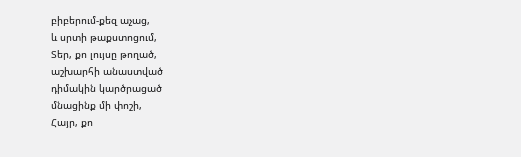բիբերում-քեզ աչաց,
և սրտի թաքստոցում,
Տեր, քո լույսը թողած,
աշխարհի անաստված
դիմակին կարծրացած
մնացինք մի փոշի,
Հայր, քո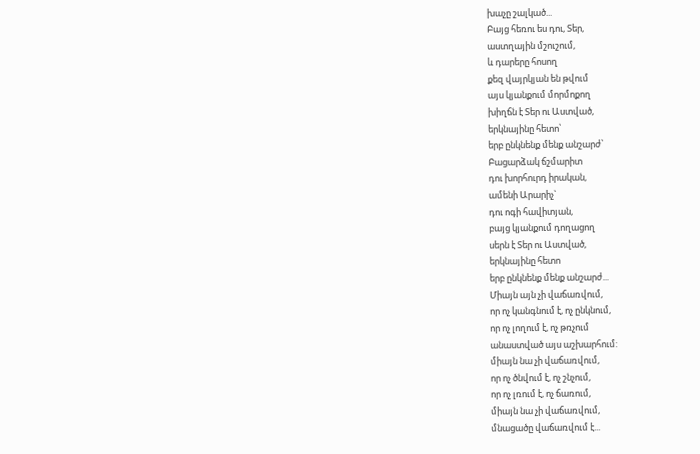խաչը շալկած...
Բայց հեռու ես դու, Տեր,
աստղային մշուշում,
և դարերը հոսող
քեզ վայրկյան են թվում
այս կյանքում մորմոքող
խիղճն է Տեր ու Աստված,
երկնայինը հետո՝
երբ ընկնենք մենք անշարժ՝
Բացարձակ ճշմարիտ
դու խորհուրդ իրական,
ամենի Արարիչ`
դու ոգի հավիտյան,
բայց կյանքում դողացող
սերն է Տեր ու Աստված,
երկնայինը հետո
երբ ընկնենք մենք անշարժ...
Միայն այն չի վաճառվում,
որ ոչ կանգնում է, ոչ ընկնում,
որ ոչ լողում է, ոչ թռչում
անաստված այս աշխարհում:
միայն նա չի վաճառվում,
որ ոչ ծնվում է, ոչ շնչում,
որ ոչ լռում է, ոչ ճառում,
միայն նա չի վաճառվում,
մնացածը վաճառվում է...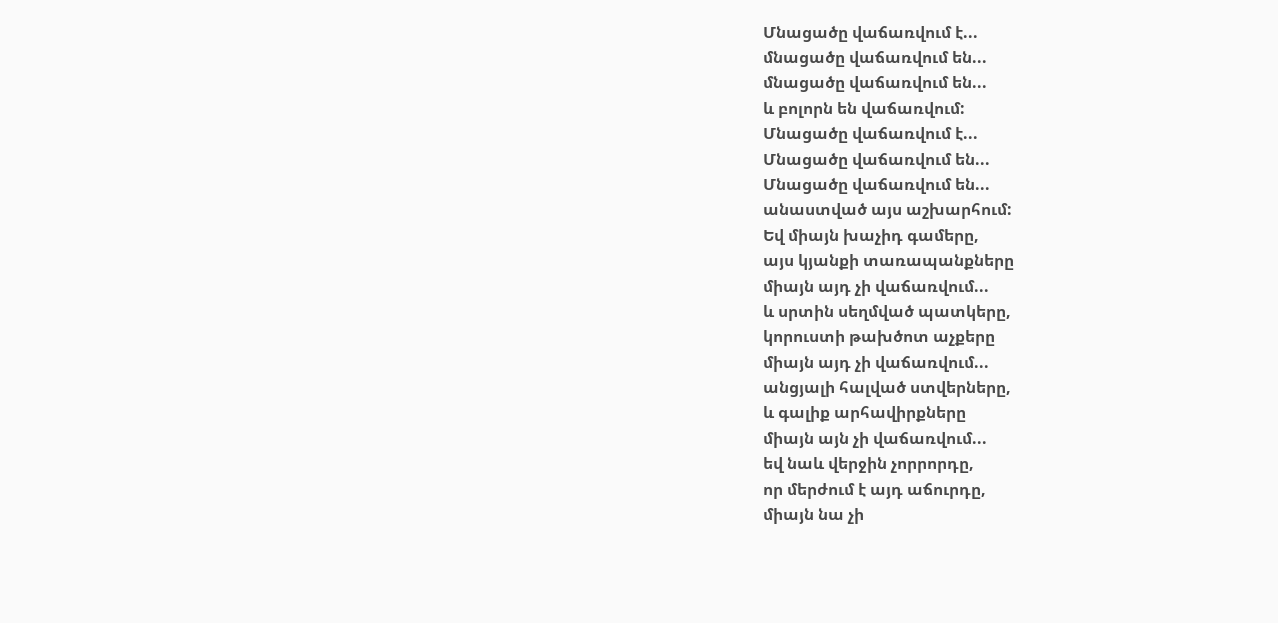Մնացածը վաճառվում է...
մնացածը վաճառվում են...
մնացածը վաճառվում են...
և բոլորն են վաճառվում:
Մնացածը վաճառվում է...
Մնացածը վաճառվում են...
Մնացածը վաճառվում են...
անաստված այս աշխարհում:
Եվ միայն խաչիդ գամերը,
այս կյանքի տառապանքները
միայն այդ չի վաճառվում...
և սրտին սեղմված պատկերը,
կորուստի թախծոտ աչքերը
միայն այդ չի վաճառվում...
անցյալի հալված ստվերները,
և գալիք արհավիրքները
միայն այն չի վաճառվում...
եվ նաև վերջին չորրորդը,
որ մերժում է այդ աճուրդը,
միայն նա չի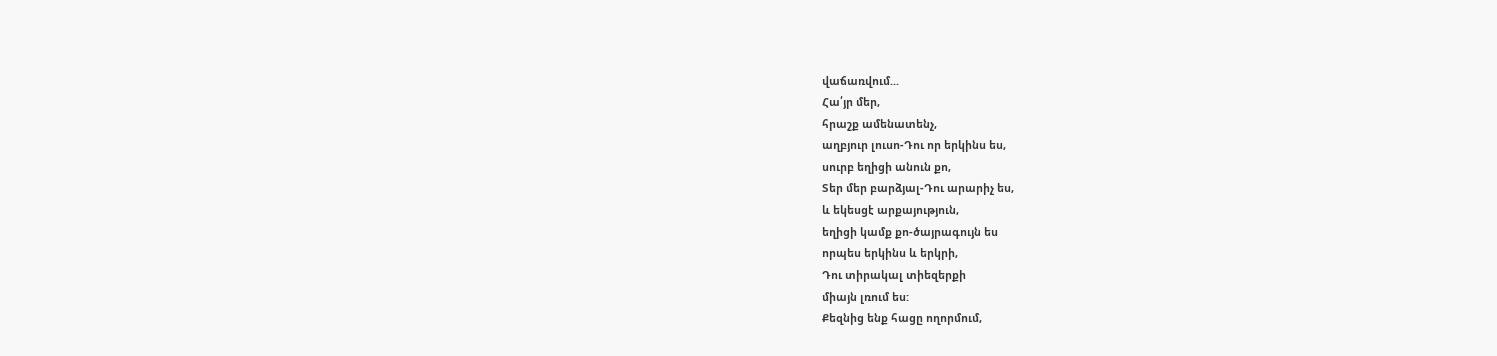վաճառվում...
Հա՛յր մեր,
հրաշք ամենատենչ,
աղբյուր լուսո-Դու որ երկինս ես,
սուրբ եղիցի անուն քո,
Տեր մեր բարձյալ-Դու արարիչ ես,
և եկեսցէ արքայություն,
եղիցի կամք քո-ծայրագույն ես
որպես երկինս և երկրի,
Դու տիրակալ տիեզերքի
միայն լռում ես:
Քեզնից ենք հացը ողորմում,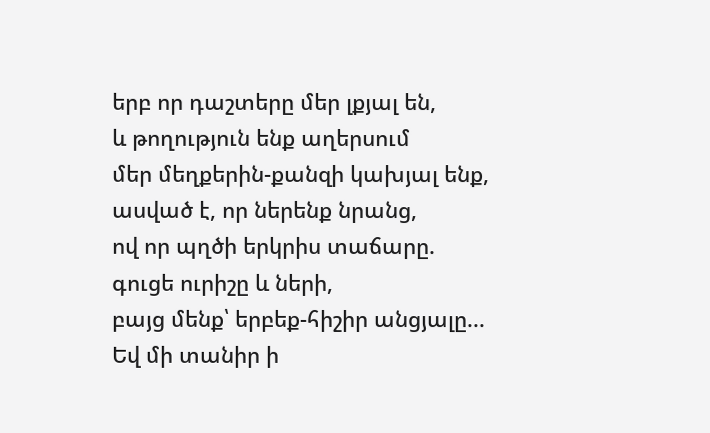երբ որ դաշտերը մեր լքյալ են,
և թողություն ենք աղերսում
մեր մեղքերին-քանզի կախյալ ենք,
ասված է, որ ներենք նրանց,
ով որ պղծի երկրիս տաճարը.
գուցե ուրիշը և ների,
բայց մենք՝ երբեք-հիշիր անցյալը...
Եվ մի տանիր ի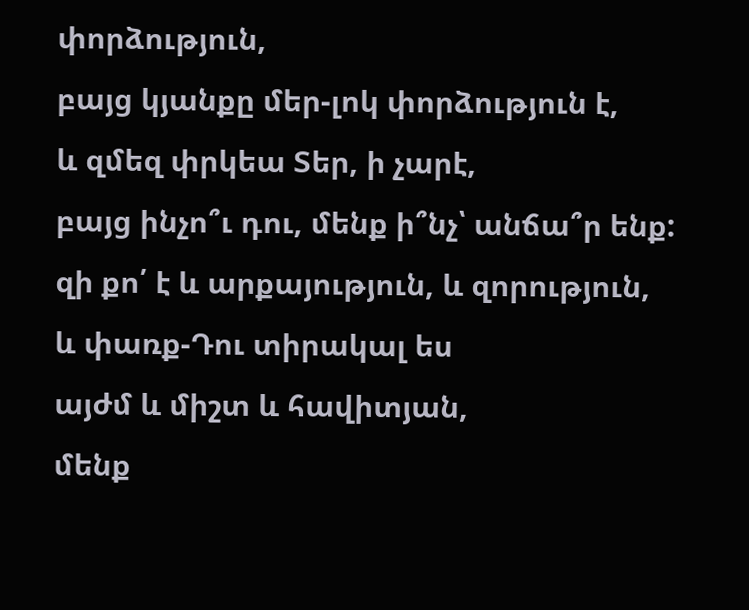փորձություն,
բայց կյանքը մեր-լոկ փորձություն է,
և զմեզ փրկեա Տեր, ի չարէ,
բայց ինչո՞ւ դու, մենք ի՞նչ՝ անճա՞ր ենք:
զի քո՛ է և արքայություն, և զորություն,
և փառք-Դու տիրակալ ես
այժմ և միշտ և հավիտյան,
մենք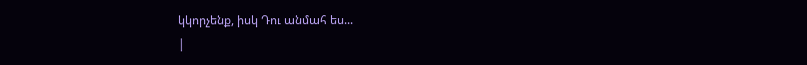կկորչենք, իսկ Դու անմահ ես...
|